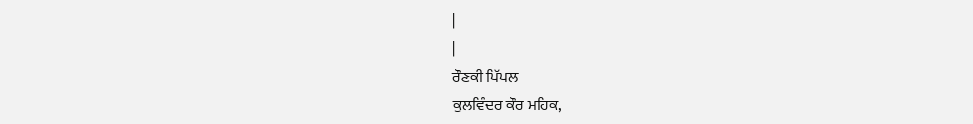|
|
ਰੌਣਕੀ ਪਿੱਪਲ
ਕੁਲਵਿੰਦਰ ਕੌਰ ਮਹਿਕ,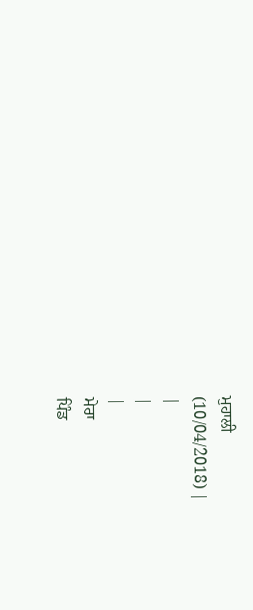ਮੁਹਾਲੀ
(10/04/2018) |
|
|
|
ਮੇਰਾ
ਪਿੰਡ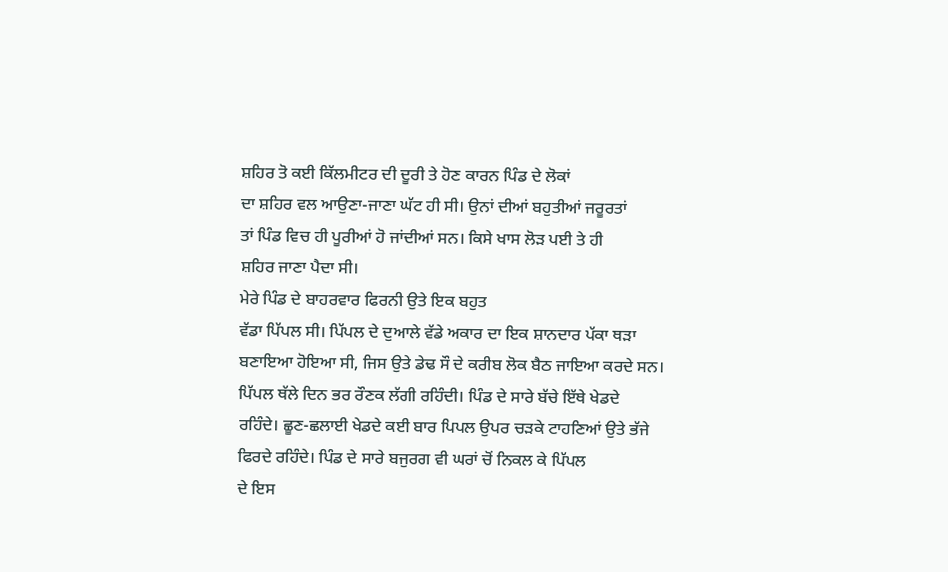ਸ਼ਹਿਰ ਤੋ ਕਈ ਕਿੱਲਮੀਟਰ ਦੀ ਦੂਰੀ ਤੇ ਹੋਣ ਕਾਰਨ ਪਿੰਡ ਦੇ ਲੋਕਾਂ
ਦਾ ਸ਼ਹਿਰ ਵਲ ਆਉਣਾ-ਜਾਣਾ ਘੱਟ ਹੀ ਸੀ। ਉਨਾਂ ਦੀਆਂ ਬਹੁਤੀਆਂ ਜਰੂਰਤਾਂ
ਤਾਂ ਪਿੰਡ ਵਿਚ ਹੀ ਪੂਰੀਆਂ ਹੋ ਜਾਂਦੀਆਂ ਸਨ। ਕਿਸੇ ਖਾਸ ਲੋੜ ਪਈ ਤੇ ਹੀ
ਸ਼ਹਿਰ ਜਾਣਾ ਪੈਦਾ ਸੀ।
ਮੇਰੇ ਪਿੰਡ ਦੇ ਬਾਹਰਵਾਰ ਫਿਰਨੀ ਉਤੇ ਇਕ ਬਹੁਤ
ਵੱਡਾ ਪਿੱਪਲ ਸੀ। ਪਿੱਪਲ ਦੇ ਦੁਆਲੇ ਵੱਡੇ ਅਕਾਰ ਦਾ ਇਕ ਸ਼ਾਨਦਾਰ ਪੱਕਾ ਥੜਾ
ਬਣਾਇਆ ਹੋਇਆ ਸੀ, ਜਿਸ ਉਤੇ ਡੇਢ ਸੌ ਦੇ ਕਰੀਬ ਲੋਕ ਬੈਠ ਜਾਇਆ ਕਰਦੇ ਸਨ।
ਪਿੱਪਲ ਥੱਲੇ ਦਿਨ ਭਰ ਰੌਣਕ ਲੱਗੀ ਰਹਿੰਦੀ। ਪਿੰਡ ਦੇ ਸਾਰੇ ਬੱਚੇ ਇੱਥੇ ਖੇਡਦੇ
ਰਹਿੰਦੇ। ਛੂਣ-ਛਲਾਈ ਖੇਡਦੇ ਕਈ ਬਾਰ ਪਿਪਲ ਉਪਰ ਚੜਕੇ ਟਾਹਣਿਆਂ ਉਤੇ ਭੱਜੇ
ਫਿਰਦੇ ਰਹਿੰਦੇ। ਪਿੰਡ ਦੇ ਸਾਰੇ ਬਜੁਰਗ ਵੀ ਘਰਾਂ ਚੋਂ ਨਿਕਲ ਕੇ ਪਿੱਪਲ
ਦੇ ਇਸ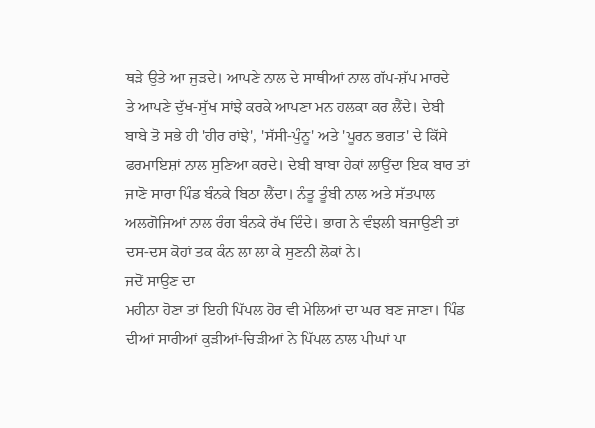ਥੜੇ ਉਤੇ ਆ ਜੁੜਦੇ। ਆਪਣੇ ਨਾਲ ਦੇ ਸਾਥੀਆਂ ਨਾਲ ਗੱਪ-ਸ਼ੱਪ ਮਾਰਦੇ
ਤੇ ਆਪਣੇ ਦੁੱਖ-ਸੁੱਖ ਸਾਂਝੇ ਕਰਕੇ ਆਪਣਾ ਮਨ ਹਲਕਾ ਕਰ ਲੈਂਦੇ। ਦੇਬੀ
ਬਾਬੇ ਤੋ ਸਭੇ ਹੀ 'ਹੀਰ ਰਾਂਝੇ', 'ਸੱਸੀ-ਪੁੰਨੂ' ਅਤੇ 'ਪੂਰਨ ਭਗਤ' ਦੇ ਕਿੱਸੇ
ਫਰਮਾਇਸ਼ਾਂ ਨਾਲ ਸੁਣਿਆ ਕਰਦੇ। ਦੇਬੀ ਬਾਬਾ ਹੇਕਾਂ ਲਾਉਂਦਾ ਇਕ ਬਾਰ ਤਾਂ
ਜਾਣੋ ਸਾਰਾ ਪਿੰਡ ਬੰਨਕੇ ਬਿਠਾ ਲੈਂਦਾ। ਨੰਤੂ ਤੂੰਬੀ ਨਾਲ ਅਤੇ ਸੱਤਪਾਲ
ਅਲਗੋਜਿਆਂ ਨਾਲ ਰੰਗ ਬੰਨਕੇ ਰੱਖ ਦਿੰਦੇ। ਭਾਗ ਨੇ ਵੰਝਲੀ ਬਜਾਉਣੀ ਤਾਂ
ਦਸ-ਦਸ ਕੋਹਾਂ ਤਕ ਕੰਨ ਲਾ ਲਾ ਕੇ ਸੁਣਨੀ ਲੋਕਾਂ ਨੇ।
ਜਦੋਂ ਸਾਉਣ ਦਾ
ਮਹੀਨਾ ਹੋਣਾ ਤਾਂ ਇਹੀ ਪਿੱਪਲ ਹੋਰ ਵੀ ਮੇਲਿਆਂ ਦਾ ਘਰ ਬਣ ਜਾਣਾ। ਪਿੰਡ
ਦੀਆਂ ਸਾਰੀਆਂ ਕੁੜੀਆਂ-ਚਿੜੀਆਂ ਨੇ ਪਿੱਪਲ ਨਾਲ ਪੀਘਾਂ ਪਾ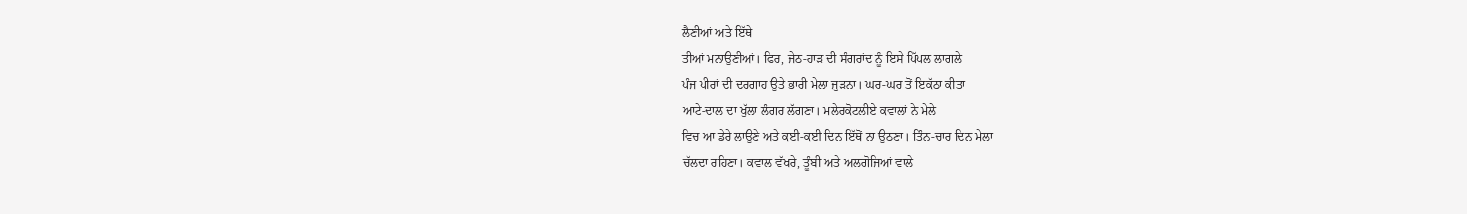ਲੈਣੀਆਂ ਅਤੇ ਇੱਥੇ
ਤੀਆਂ ਮਨਾਉਣੀਆਂ। ਫਿਰ, ਜੇਠ-ਹਾੜ ਦੀ ਸੰਗਰਾਂਦ ਨੂੰ ਇਸੇ ਪਿੱਪਲ ਲਾਗਲੇ
ਪੰਜ ਪੀਰਾਂ ਦੀ ਦਰਗਾਹ ਉਤੇ ਭਾਰੀ ਮੇਲਾ ਜੁੜਨਾ। ਘਰ-ਘਰ ਤੋਂ ਇਕੱਠਾ ਕੀਤਾ
ਆਟੇ-ਦਾਲ ਦਾ ਖੁੱਲਾ ਲੰਗਰ ਲੱਗਣਾ। ਮਲੇਰਕੋਟਲੀਏ ਕਵਾਲਾਂ ਨੇ ਮੇਲੇ
ਵਿਚ ਆ ਡੇਰੇ ਲਾਉਣੇ ਅਤੇ ਕਈ-ਕਈ ਦਿਨ ਇੱਥੋਂ ਨਾ ਉਠਣਾ। ਤਿੰਨ-ਚਾਰ ਦਿਨ ਮੇਲਾ
ਚੱਲਦਾ ਰਹਿਣਾ। ਕਵਾਲ ਵੱਖਰੇ, ਤੂੰਬੀ ਅਤੇ ਅਲਗੋਜਿਆਂ ਵਾਲੇ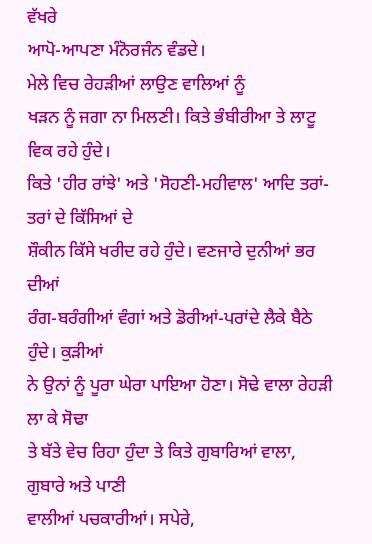ਵੱਖਰੇ
ਆਪੋ-ਆਪਣਾ ਮੰਨੋਰਜੰਨ ਵੰਡਦੇ।
ਮੇਲੇ ਵਿਚ ਰੇਹੜੀਆਂ ਲਾਉਣ ਵਾਲਿਆਂ ਨੂੰ
ਖੜਨ ਨੂੰ ਜਗਾ ਨਾ ਮਿਲਣੀ। ਕਿਤੇ ਭੰਬੀਰੀਆ ਤੇ ਲਾਟੂ ਵਿਕ ਰਹੇ ਹੁੰਦੇ।
ਕਿਤੇ 'ਹੀਰ ਰਾਂਝੇ' ਅਤੇ 'ਸੋਹਣੀ-ਮਹੀਵਾਲ' ਆਦਿ ਤਰਾਂ-ਤਰਾਂ ਦੇ ਕਿੱਸਿਆਂ ਦੇ
ਸ਼ੌਕੀਨ ਕਿੱਸੇ ਖਰੀਦ ਰਹੇ ਹੁੰਦੇ। ਵਣਜਾਰੇ ਦੁਨੀਆਂ ਭਰ ਦੀਆਂ
ਰੰਗ-ਬਰੰਗੀਆਂ ਵੰਗਾਂ ਅਤੇ ਡੋਰੀਆਂ-ਪਰਾਂਦੇ ਲੈਕੇ ਬੈਠੇ ਹੁੰਦੇ। ਕੁੜੀਆਂ
ਨੇ ਉਨਾਂ ਨੂੰ ਪੂਰਾ ਘੇਰਾ ਪਾਇਆ ਹੋਣਾ। ਸੋਢੇ ਵਾਲਾ ਰੇਹੜੀ ਲਾ ਕੇ ਸੋਢਾ
ਤੇ ਬੱਤੇ ਵੇਚ ਰਿਹਾ ਹੁੰਦਾ ਤੇ ਕਿਤੇ ਗੁਬਾਰਿਆਂ ਵਾਲਾ, ਗੁਬਾਰੇ ਅਤੇ ਪਾਣੀ
ਵਾਲੀਆਂ ਪਚਕਾਰੀਆਂ। ਸਪੇਰੇ,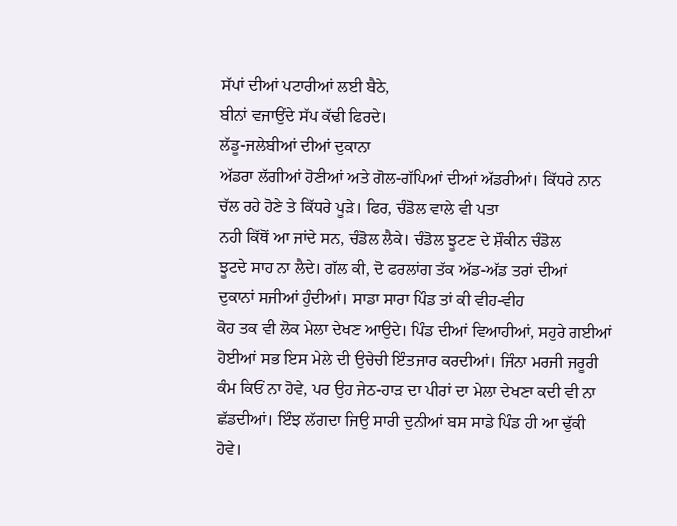ਸੱਪਾਂ ਦੀਆਂ ਪਟਾਰੀਆਂ ਲਈ ਬੈਠੇ,
ਬੀਨਾਂ ਵਜਾਉਂਦੇ ਸੱਪ ਕੱਢੀ ਫਿਰਦੇ।
ਲੱਡੂ-ਜਲੇਬੀਆਂ ਦੀਆਂ ਦੁਕਾਨਾ
ਅੱਡਰਾ ਲੱਗੀਆਂ ਹੋਣੀਆਂ ਅਤੇ ਗੋਲ-ਗੱਪਿਆਂ ਦੀਆਂ ਅੱਡਰੀਆਂ। ਕਿੱਧਰੇ ਨਾਨ
ਚੱਲ ਰਹੇ ਹੋਣੇ ਤੇ ਕਿੱਧਰੇ ਪੂੜੇ। ਫਿਰ, ਚੰਡੋਲ ਵਾਲੇ ਵੀ ਪਤਾ
ਨਹੀ ਕਿੱਥੋਂ ਆ ਜਾਂਦੇ ਸਨ, ਚੰਡੋਲ ਲੈਕੇ। ਚੰਡੋਲ ਝੂਟਣ ਦੇ ਸ਼ੌਕੀਨ ਚੰਡੋਲ
ਝੂਟਦੇ ਸਾਹ ਨਾ ਲੈਦੇ। ਗੱਲ ਕੀ, ਦੋ ਫਰਲਾਂਗ ਤੱਕ ਅੱਡ-ਅੱਡ ਤਰਾਂ ਦੀਆਂ
ਦੁਕਾਨਾਂ ਸਜੀਆਂ ਹੁੰਦੀਆਂ। ਸਾਡਾ ਸਾਰਾ ਪਿੰਡ ਤਾਂ ਕੀ ਵੀਹ-ਵੀਹ
ਕੋਹ ਤਕ ਵੀ ਲੋਕ ਮੇਲਾ ਦੇਖਣ ਆਉਦੇ। ਪਿੰਡ ਦੀਆਂ ਵਿਆਹੀਆਂ, ਸਹੁਰੇ ਗਈਆਂ
ਹੋਈਆਂ ਸਭ ਇਸ ਮੇਲੇ ਦੀ ਉਚੇਚੀ ਇੰਤਜਾਰ ਕਰਦੀਆਂ। ਜਿੰਨਾ ਮਰਜੀ ਜਰੂਰੀ
ਕੰਮ ਕਿਓਂ ਨਾ ਹੋਵੇ, ਪਰ ਉਹ ਜੇਠ-ਹਾੜ ਦਾ ਪੀਰਾਂ ਦਾ ਮੇਲਾ ਦੇਖਣਾ ਕਦੀ ਵੀ ਨਾ
ਛੱਡਦੀਆਂ। ਇੰਝ ਲੱਗਦਾ ਜਿਉ ਸਾਰੀ ਦੁਨੀਆਂ ਬਸ ਸਾਡੇ ਪਿੰਡ ਹੀ ਆ ਢੁੱਕੀ
ਹੋਵੇ।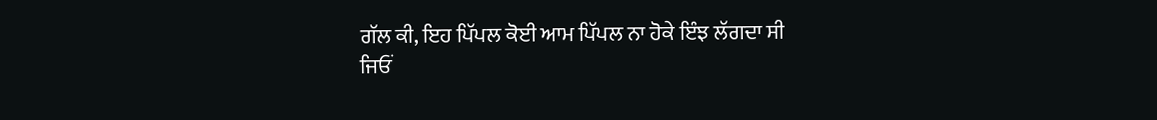ਗੱਲ ਕੀ, ਇਹ ਪਿੱਪਲ ਕੋਈ ਆਮ ਪਿੱਪਲ ਨਾ ਹੋਕੇ ਇੰਝ ਲੱਗਦਾ ਸੀ
ਜਿਓਂ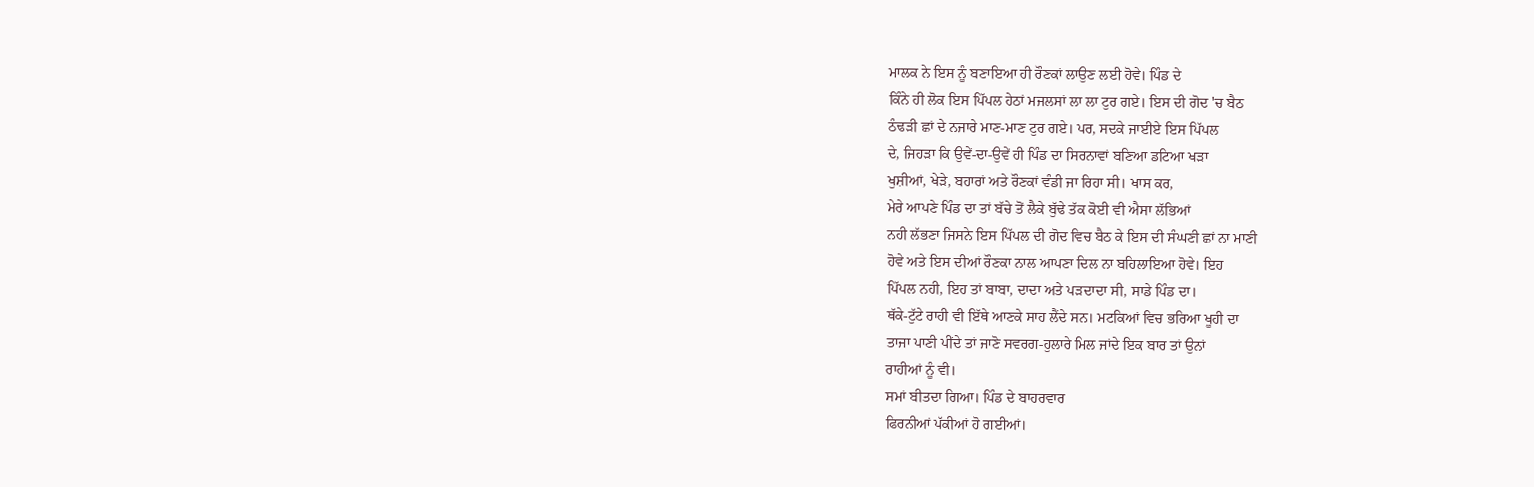ਮਾਲਕ ਨੇ ਇਸ ਨੂੰ ਬਣਾਇਆ ਹੀ ਰੌਣਕਾਂ ਲਾਉਣ ਲਈ ਹੋਵੇ। ਪਿੰਡ ਦੇ
ਕਿੰਨੇ ਹੀ ਲੋਕ ਇਸ ਪਿੱਪਲ ਹੇਠਾਂ ਮਜਲਸਾਂ ਲਾ ਲਾ ਟੁਰ ਗਏ। ਇਸ ਦੀ ਗੋਦ 'ਚ ਬੈਠ
ਠੰਢੜੀ ਛਾਂ ਦੇ ਨਜਾਰੇ ਮਾਣ-ਮਾਣ ਟੁਰ ਗਏ। ਪਰ, ਸਦਕੇ ਜਾਈਏ ਇਸ ਪਿੱਪਲ
ਦੇ, ਜਿਹੜਾ ਕਿ ਉਵੇਂ-ਦਾ-ਉਵੇਂ ਹੀ ਪਿੰਡ ਦਾ ਸਿਰਨਾਵਾਂ ਬਣਿਆ ਡਟਿਆ ਖੜਾ
ਖੁਸ਼ੀਆਂ, ਖੇੜੇ, ਬਹਾਰਾਂ ਅਤੇ ਰੌਣਕਾਂ ਵੰਡੀ ਜਾ ਰਿਹਾ ਸੀ। ਖਾਸ ਕਰ,
ਮੇਰੇ ਆਪਣੇ ਪਿੰਡ ਦਾ ਤਾਂ ਬੱਚੇ ਤੋਂ ਲੈਕੇ ਬੁੱਢੇ ਤੱਕ ਕੋਈ ਵੀ ਐਸਾ ਲੱਭਿਆਂ
ਨਹੀ ਲੱਭਣਾ ਜਿਸਨੇ ਇਸ ਪਿੱਪਲ ਦੀ ਗੋਦ ਵਿਚ ਬੈਠ ਕੇ ਇਸ ਦੀ ਸੰਘਣੀ ਛਾਂ ਨਾ ਮਾਣੀ
ਹੋਵੇ ਅਤੇ ਇਸ ਦੀਆਂ ਰੌਣਕਾ ਨਾਲ ਆਪਣਾ ਦਿਲ ਨਾ ਬਹਿਲਾਇਆ ਹੋਵੇ। ਇਹ
ਪਿੱਪਲ ਨਹੀ, ਇਹ ਤਾਂ ਬਾਬਾ, ਦਾਦਾ ਅਤੇ ਪੜਦਾਦਾ ਸੀ, ਸਾਡੇ ਪਿੰਡ ਦਾ।
ਥੱਕੇ-ਟੁੱਟੇ ਰਾਹੀ ਵੀ ਇੱਥੇ ਆਣਕੇ ਸਾਹ ਲੈਂਦੇ ਸਨ। ਮਟਕਿਆਂ ਵਿਚ ਭਰਿਆ ਖੂਹੀ ਦਾ
ਤਾਜਾ ਪਾਣੀ ਪੀਂਦੇ ਤਾਂ ਜਾਣੋ ਸਵਰਗ-ਹੁਲਾਰੇ ਮਿਲ ਜਾਂਦੇ ਇਕ ਬਾਰ ਤਾਂ ਉਨਾਂ
ਰਾਹੀਆਂ ਨੂੰ ਵੀ।
ਸਮਾਂ ਬੀਤਦਾ ਗਿਆ। ਪਿੰਡ ਦੇ ਬਾਹਰਵਾਰ
ਫਿਰਨੀਆਂ ਪੱਕੀਆਂ ਹੋ ਗਈਆਂ।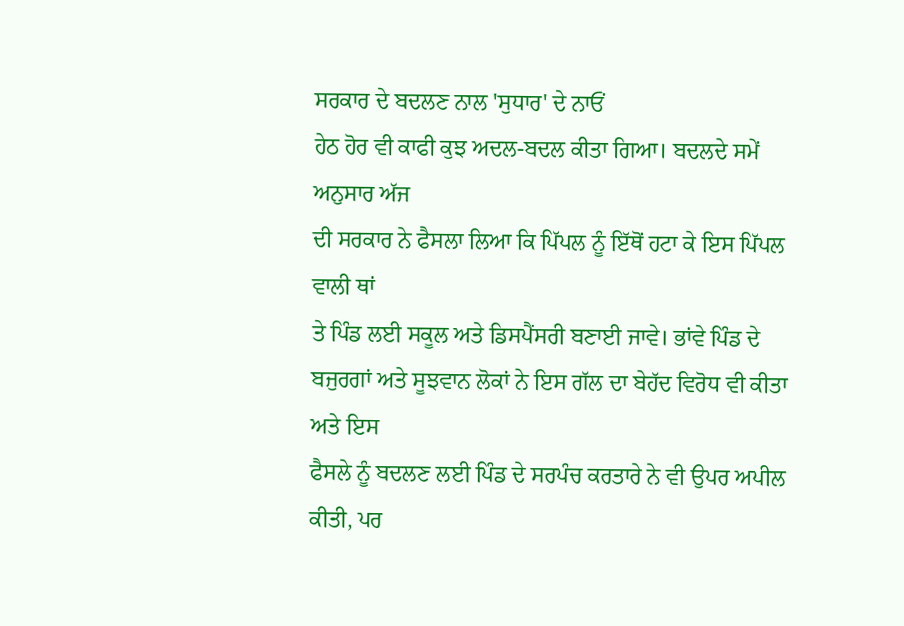ਸਰਕਾਰ ਦੇ ਬਦਲਣ ਨਾਲ 'ਸੁਧਾਰ' ਦੇ ਨਾਓਂ
ਹੇਠ ਹੋਰ ਵੀ ਕਾਫੀ ਕੁਝ ਅਦਲ-ਬਦਲ ਕੀਤਾ ਗਿਆ। ਬਦਲਦੇ ਸਮੇਂ ਅਨੁਸਾਰ ਅੱਜ
ਦੀ ਸਰਕਾਰ ਨੇ ਫੈਸਲਾ ਲਿਆ ਕਿ ਪਿੱਪਲ ਨੂੰ ਇੱਥੋਂ ਹਟਾ ਕੇ ਇਸ ਪਿੱਪਲ ਵਾਲੀ ਥਾਂ
ਤੇ ਪਿੰਡ ਲਈ ਸਕੂਲ ਅਤੇ ਡਿਸਪੈਂਸਰੀ ਬਣਾਈ ਜਾਵੇ। ਭਾਂਵੇ ਪਿੰਡ ਦੇ
ਬਜੁਰਗਾਂ ਅਤੇ ਸੂਝਵਾਨ ਲੋਕਾਂ ਨੇ ਇਸ ਗੱਲ ਦਾ ਬੇਹੱਦ ਵਿਰੋਧ ਵੀ ਕੀਤਾ ਅਤੇ ਇਸ
ਫੈਸਲੇ ਨੂੰ ਬਦਲਣ ਲਈ ਪਿੰਡ ਦੇ ਸਰਪੰਚ ਕਰਤਾਰੇ ਨੇ ਵੀ ਉਪਰ ਅਪੀਲ ਕੀਤੀ, ਪਰ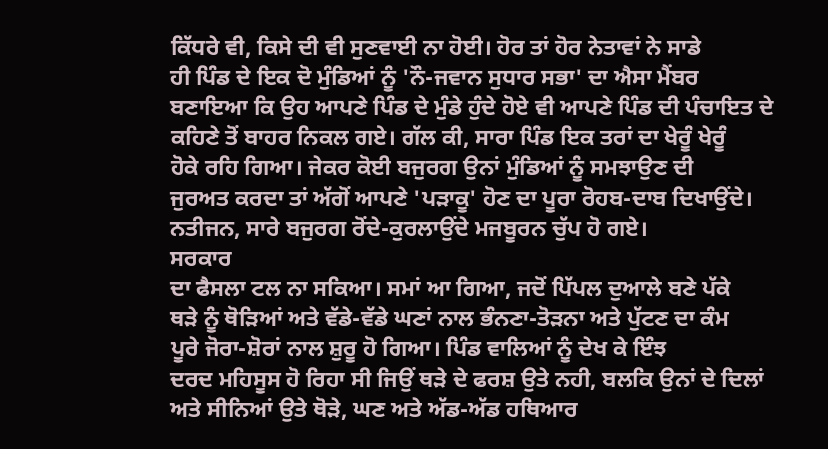ਕਿੱਧਰੇ ਵੀ, ਕਿਸੇ ਦੀ ਵੀ ਸੁਣਵਾਈ ਨਾ ਹੋਈ। ਹੋਰ ਤਾਂ ਹੋਰ ਨੇਤਾਵਾਂ ਨੇ ਸਾਡੇ
ਹੀ ਪਿੰਡ ਦੇ ਇਕ ਦੋ ਮੁੰਡਿਆਂ ਨੂੰ 'ਨੌ-ਜਵਾਨ ਸੁਧਾਰ ਸਭਾ' ਦਾ ਐਸਾ ਮੈਂਬਰ
ਬਣਾਇਆ ਕਿ ਉਹ ਆਪਣੇ ਪਿੰਡ ਦੇ ਮੁੰਡੇ ਹੁੰਦੇ ਹੋਏ ਵੀ ਆਪਣੇ ਪਿੰਡ ਦੀ ਪੰਚਾਇਤ ਦੇ
ਕਹਿਣੇ ਤੋਂ ਬਾਹਰ ਨਿਕਲ ਗਏ। ਗੱਲ ਕੀ, ਸਾਰਾ ਪਿੰਡ ਇਕ ਤਰਾਂ ਦਾ ਖੇਰੂੰ ਖੇਰੂੰ
ਹੋਕੇ ਰਹਿ ਗਿਆ। ਜੇਕਰ ਕੋਈ ਬਜੁਰਗ ਉਨਾਂ ਮੁੰਡਿਆਂ ਨੂੰ ਸਮਝਾਉਣ ਦੀ
ਜੁਰਅਤ ਕਰਦਾ ਤਾਂ ਅੱਗੋਂ ਆਪਣੇ 'ਪੜਾਕੂ' ਹੋਣ ਦਾ ਪੂਰਾ ਰੋਹਬ-ਦਾਬ ਦਿਖਾਉਂਦੇ।
ਨਤੀਜਨ, ਸਾਰੇ ਬਜੁਰਗ ਰੋਂਦੇ-ਕੁਰਲਾਉਂਦੇ ਮਜਬੂਰਨ ਚੁੱਪ ਹੋ ਗਏ।
ਸਰਕਾਰ
ਦਾ ਫੈਸਲਾ ਟਲ ਨਾ ਸਕਿਆ। ਸਮਾਂ ਆ ਗਿਆ, ਜਦੋਂ ਪਿੱਪਲ ਦੁਆਲੇ ਬਣੇ ਪੱਕੇ
ਥੜੇ ਨੂੰ ਥੋੜਿਆਂ ਅਤੇ ਵੱਡੇ-ਵੱਡੇ ਘਣਾਂ ਨਾਲ ਭੰਨਣਾ-ਤੋੜਨਾ ਅਤੇ ਪੁੱਟਣ ਦਾ ਕੰਮ
ਪੂਰੇ ਜੋਰਾ-ਸ਼ੋਰਾਂ ਨਾਲ ਸ਼ੁਰੂ ਹੋ ਗਿਆ। ਪਿੰਡ ਵਾਲਿਆਂ ਨੂੰ ਦੇਖ ਕੇ ਇੰਝ
ਦਰਦ ਮਹਿਸੂਸ ਹੋ ਰਿਹਾ ਸੀ ਜਿਉਂ ਥੜੇ ਦੇ ਫਰਸ਼ ਉਤੇ ਨਹੀ, ਬਲਕਿ ਉਨਾਂ ਦੇ ਦਿਲਾਂ
ਅਤੇ ਸੀਨਿਆਂ ਉਤੇ ਥੋੜੇ, ਘਣ ਅਤੇ ਅੱਡ-ਅੱਡ ਹਥਿਆਰ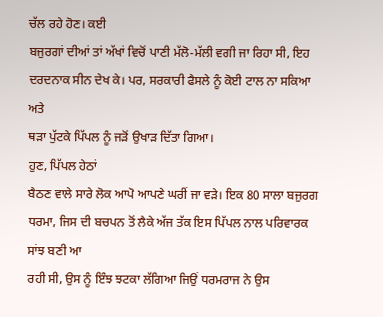ਚੱਲ ਰਹੇ ਹੋਣ। ਕਈ
ਬਜੁਰਗਾਂ ਦੀਆਂ ਤਾਂ ਅੱਖਾਂ ਵਿਚੋਂ ਪਾਣੀ ਮੱਲੋ-ਮੱਲੀ ਵਗੀ ਜਾ ਰਿਹਾ ਸੀ, ਇਹ
ਦਰਦਨਾਕ ਸੀਨ ਦੇਖ ਕੇ। ਪਰ, ਸਰਕਾਰੀ ਫੈਸਲੇ ਨੂੰ ਕੋਈ ਟਾਲ ਨਾ ਸਕਿਆ ਅਤੇ
ਥੜਾ ਪੁੱਟਕੇ ਪਿੱਪਲ ਨੂੰ ਜੜੋਂ ਉਖਾੜ ਦਿੱਤਾ ਗਿਆ।
ਹੁਣ, ਪਿੱਪਲ ਹੇਠਾਂ
ਬੈਠਣ ਵਾਲੇ ਸਾਰੇ ਲੋਕ ਆਪੋ ਆਪਣੇ ਘਰੀਂ ਜਾ ਵੜੇ। ਇਕ 80 ਸਾਲਾ ਬਜੁਰਗ
ਧਰਮਾ, ਜਿਸ ਦੀ ਬਚਪਨ ਤੋਂ ਲੈਕੇ ਅੱਜ ਤੱਕ ਇਸ ਪਿੱਪਲ ਨਾਲ ਪਰਿਵਾਰਕ ਸਾਂਝ ਬਣੀ ਆ
ਰਹੀ ਸੀ, ਉਸ ਨੂੰ ਇੰਝ ਝਟਕਾ ਲੱਗਿਆ ਜਿਉਂ ਧਰਮਰਾਜ ਨੇ ਉਸ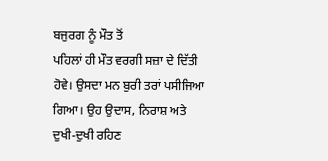ਬਜੁਰਗ ਨੂੰ ਮੌਤ ਤੋਂ
ਪਹਿਲਾਂ ਹੀ ਮੌਤ ਵਰਗੀ ਸਜ਼ਾ ਦੇ ਦਿੱਤੀ ਹੋਵੇ। ਉਸਦਾ ਮਨ ਬੁਰੀ ਤਰਾਂ ਪਸੀਜਿਆ
ਗਿਆ। ਉਹ ਉਦਾਸ, ਨਿਰਾਸ਼ ਅਤੇ ਦੁਖੀ-ਦੁਖੀ ਰਹਿਣ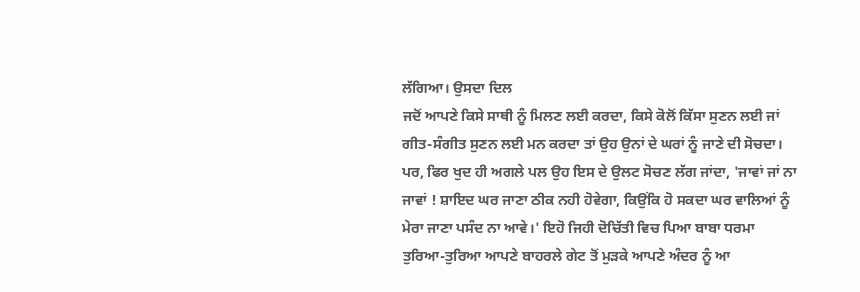ਲੱਗਿਆ। ਉਸਦਾ ਦਿਲ
ਜਦੋਂ ਆਪਣੇ ਕਿਸੇ ਸਾਥੀ ਨੂੰ ਮਿਲਣ ਲਈ ਕਰਦਾ, ਕਿਸੇ ਕੋਲੋਂ ਕਿੱਸਾ ਸੁਣਨ ਲਈ ਜਾਂ
ਗੀਤ-ਸੰਗੀਤ ਸੁਣਨ ਲਈ ਮਨ ਕਰਦਾ ਤਾਂ ਉਹ ਉਨਾਂ ਦੇ ਘਰਾਂ ਨੂੰ ਜਾਣੇ ਦੀ ਸੋਚਦਾ।
ਪਰ, ਫਿਰ ਖੁਦ ਹੀ ਅਗਲੇ ਪਲ ਉਹ ਇਸ ਦੇ ਉਲਟ ਸੋਚਣ ਲੱਗ ਜਾਂਦਾ, 'ਜਾਵਾਂ ਜਾਂ ਨਾ
ਜਾਵਾਂ ! ਸ਼ਾਇਦ ਘਰ ਜਾਣਾ ਠੀਕ ਨਹੀ ਹੋਵੇਗਾ, ਕਿਉਂਕਿ ਹੋ ਸਕਦਾ ਘਰ ਵਾਲਿਆਂ ਨੂੰ
ਮੇਰਾ ਜਾਣਾ ਪਸੰਦ ਨਾ ਆਵੇ।' ਇਹੋ ਜਿਹੀ ਦੋਚਿੱਤੀ ਵਿਚ ਪਿਆ ਬਾਬਾ ਧਰਮਾ
ਤੁਰਿਆ-ਤੁਰਿਆ ਆਪਣੇ ਬਾਹਰਲੇ ਗੇਟ ਤੋਂ ਮੁੜਕੇ ਆਪਣੇ ਅੰਦਰ ਨੂੰ ਆ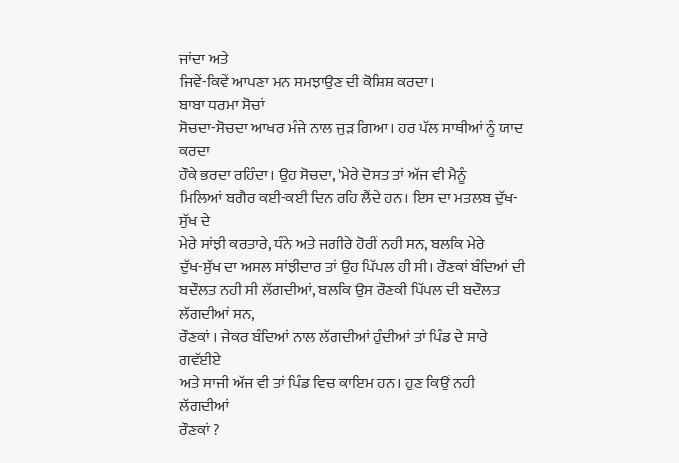ਜਾਂਦਾ ਅਤੇ
ਜਿਵੇਂ-ਕਿਵੇਂ ਆਪਣਾ ਮਨ ਸਮਝਾਉਣ ਦੀ ਕੋਸ਼ਿਸ਼ ਕਰਦਾ।
ਬਾਬਾ ਧਰਮਾ ਸੋਚਾਂ
ਸੋਚਦਾ-ਸੋਚਦਾ ਆਖਰ ਮੰਜੇ ਨਾਲ ਜੁੜ ਗਿਆ। ਹਰ ਪੱਲ ਸਾਥੀਆਂ ਨੂੰ ਯਾਦ ਕਰਦਾ
ਹੌਕੇ ਭਰਦਾ ਰਹਿੰਦਾ। ਉਹ ਸੋਚਦਾ, 'ਮੇਰੇ ਦੋਸਤ ਤਾਂ ਅੱਜ ਵੀ ਮੈਨੂੰ
ਮਿਲਿਆਂ ਬਗੈਰ ਕਈ-ਕਈ ਦਿਨ ਰਹਿ ਲੈਂਦੇ ਹਨ। ਇਸ ਦਾ ਮਤਲਬ ਦੁੱਖ-ਸੁੱਖ ਦੇ
ਮੇਰੇ ਸਾਂਝੀ ਕਰਤਾਰੇ, ਧੰਨੇ ਅਤੇ ਜਗੀਰੇ ਹੋਰੀਂ ਨਹੀ ਸਨ, ਬਲਕਿ ਮੇਰੇ
ਦੁੱਖ-ਸੁੱਖ ਦਾ ਅਸਲ ਸਾਂਝੀਦਾਰ ਤਾਂ ਉਹ ਪਿੱਪਲ ਹੀ ਸੀ। ਰੌਣਕਾਂ ਬੰਦਿਆਂ ਦੀ
ਬਦੌਲਤ ਨਹੀ ਸੀ ਲੱਗਦੀਆਂ, ਬਲਕਿ ਉਸ ਰੌਣਕੀ ਪਿੱਪਲ ਦੀ ਬਦੌਲਤ ਲੱਗਦੀਆਂ ਸਨ,
ਰੌਣਕਾਂ । ਜੇਕਰ ਬੰਦਿਆਂ ਨਾਲ ਲੱਗਦੀਆਂ ਹੁੰਦੀਆਂ ਤਾਂ ਪਿੰਡ ਦੇ ਸਾਰੇ ਗਵੱਈਏ
ਅਤੇ ਸਾਜੀ ਅੱਜ ਵੀ ਤਾਂ ਪਿੰਡ ਵਿਚ ਕਾਇਮ ਹਨ। ਹੁਣ ਕਿਉਂ ਨਹੀ ਲੱਗਦੀਆਂ
ਰੌਣਕਾਂ ?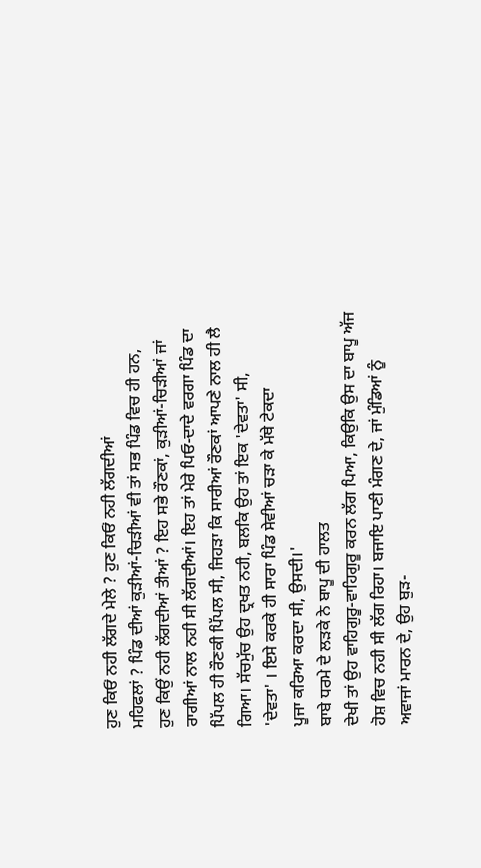ਹੁਣ ਕਿਓਂ ਨਹੀ ਲੱਗਦੇ ਮੇਲੇ ? ਹੁਣ ਕਿਓਂ ਨਹੀ ਲੱਗਦੀਆਂ
ਮਹਿਫਲਾਂ ? ਪਿੰਡ ਦੀਆਂ ਕੁੜੀਆਂ-ਚਿੜੀਆਂ ਵੀ ਤਾਂ ਸਭ ਪਿੰਡ ਵਿਚ ਹੀ ਹਨ,
ਹੁਣ ਕਿਉਂ ਨਹੀ ਲੱਗਦੀਆਂ ਤੀਆਂ ? ਇਹ ਸਭੇ ਰੌਣਕਾਂ, ਕੁੜੀਆਂ-ਚਿੜੀਆਂ ਜਾਂ
ਰਾਗੀਆਂ ਨਾਲ ਨਹੀ ਸੀ ਲੱਗਦੀਆਂ। ਇਹ ਤਾਂ ਮੇਰੇ ਪਿਓ-ਦਾਦੇ ਵਰਗਾ ਪਿੰਡ ਦਾ
ਪਿੱਪਲ ਹੀ ਰੌਣਕੀ ਪਿੱਪਲ ਸੀ, ਜਿਹੜਾ ਕਿ ਸਾਰੀਆਂ ਰੌਣਕਾਂ ਆਪਣੇ ਨਾਲ ਹੀ ਲੈ
ਗਿਆ। ਸੱਚਮੁੱਚ ਉਹ ਦ੍ਰਖਤ ਨਹੀ, ਬਲਕਿ ਉਹ ਤਾਂ ਇਕ 'ਦੇਵਤਾ' ਸੀ,
'ਦੇਵਤਾ' । ਇਸੇ ਕਰਕੇ ਹੀ ਸਾਰਾ ਪਿੰਡ ਸੇਵੀਆਂ ਚੜਾ ਕੇ ਮੱਥੇ ਟੇਕਦਾ
ਪੂਜਾ ਕਰਿਆ ਕਰਦਾ ਸੀ, ਉਸਦੀ।'
ਬਾਬੇ ਧਰਮੇ ਦੇ ਲੜਕੇ ਨੇ ਬਾਪੂ ਦੀ ਹਾਲਤ
ਦੇਖੀ ਤਾਂ ਉਹ ਵਾਹਿਗੁਰੂ-ਵਾਹਿਗੁਰੂ ਕਰਨ ਲੱਗ ਪਿਆ, ਕਿਉਕਿ ਉਸ ਦਾ ਬਾਪੂ ਅੱਜ
ਹੋਸ਼ ਵਿਚ ਨਹੀ ਸੀ ਲੱਗ ਰਿਹਾ। ਬਜਾਇ ਪਾਣੀ ਮੰਗਣ ਦੇ, ਜਾਂ ਮੁੰਡਿਆਂ ਨੂੰ
ਅਵਾਜਾਂ ਮਾਰਨ ਦੇ, ਉਹ ਬੁੜ-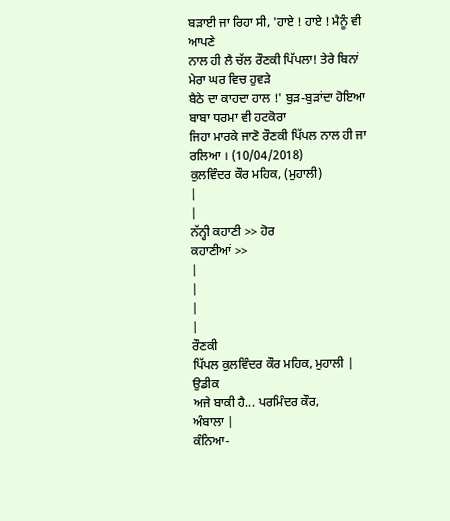ਬੜਾਈ ਜਾ ਰਿਹਾ ਸੀ, 'ਹਾਏ ! ਹਾਏ ! ਮੈਨੂੰ ਵੀ ਆਪਣੇ
ਨਾਲ ਹੀ ਲੈ ਚੱਲ ਰੌਣਕੀ ਪਿੱਪਲਾ! ਤੇਰੇ ਬਿਨਾਂ ਮੇਰਾ ਘਰ ਵਿਚ ਹੁਵੜੇ
ਬੈਠੇ ਦਾ ਕਾਹਦਾ ਹਾਲ !' ਬੁੜ-ਬੁੜਾਂਦਾ ਹੋਇਆ ਬਾਬਾ ਧਰਮਾ ਵੀ ਹਟਕੋਰਾ
ਜਿਹਾ ਮਾਰਕੇ ਜਾਣੋ ਰੌਣਕੀ ਪਿੱਪਲ ਨਾਲ ਹੀ ਜਾ ਰਲਿਆ । (10/04/2018)
ਕੁਲਵਿੰਦਰ ਕੌਰ ਮਹਿਕ, (ਮੁਹਾਲੀ)
|
|
ਨੱਨ੍ਹੀ ਕਹਾਣੀ >> ਹੋਰ
ਕਹਾਣੀਆਂ >>
|
|
|
|
ਰੌਣਕੀ
ਪਿੱਪਲ ਕੁਲਵਿੰਦਰ ਕੌਰ ਮਹਿਕ, ਮੁਹਾਲੀ |
ਉਡੀਕ
ਅਜੇ ਬਾਕੀ ਹੈ... ਪਰਮਿੰਦਰ ਕੌਰ,
ਅੰਬਾਲਾ |
ਕੰਨਿਆ-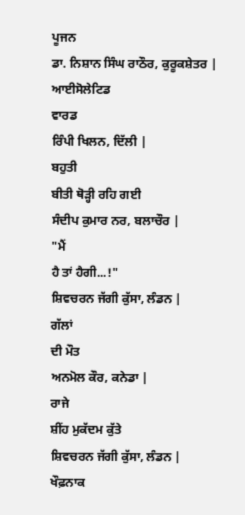ਪੂਜਨ
ਡਾ. ਨਿਸ਼ਾਨ ਸਿੰਘ ਰਾਠੌਰ, ਕੁਰੂਕਸ਼ੇਤਰ |
ਆਈਸੋਲੇਟਿਡ
ਵਾਰਡ
ਰਿੰਪੀ ਖਿਲਨ, ਦਿੱਲੀ |
ਬਹੁਤੀ
ਬੀਤੀ ਥੋੜ੍ਹੀ ਰਹਿ ਗਈ
ਸੰਦੀਪ ਕੁਮਾਰ ਨਰ, ਬਲਾਚੌਰ |
"ਮੈਂ
ਹੈ ਤਾਂ ਹੈਗੀ...!"
ਸ਼ਿਵਚਰਨ ਜੱਗੀ ਕੁੱਸਾ, ਲੰਡਨ |
ਗੱਲਾਂ
ਦੀ ਮੌਤ
ਅਨਮੋਲ ਕੌਰ, ਕਨੇਡਾ |
ਰਾਜੇ
ਸ਼ੀਂਹ ਮੁਕੱਦਮ ਕੁੱਤੇ
ਸ਼ਿਵਚਰਨ ਜੱਗੀ ਕੁੱਸਾ, ਲੰਡਨ |
ਖੌਫ਼ਨਾਕ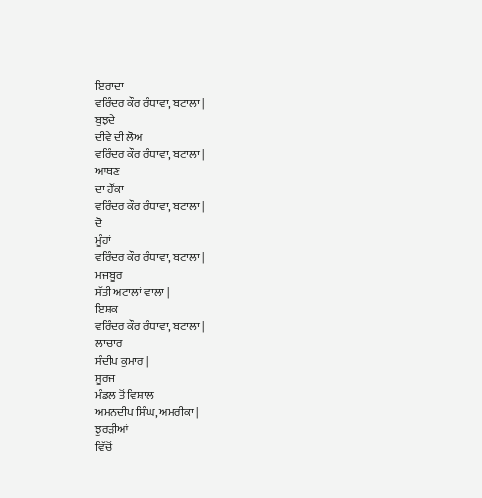ਇਰਾਦਾ
ਵਰਿੰਦਰ ਕੌਰ ਰੰਧਾਵਾ, ਬਟਾਲਾ |
ਬੁਝਦੇ
ਦੀਵੇ ਦੀ ਲੋਅ
ਵਰਿੰਦਰ ਕੌਰ ਰੰਧਾਵਾ, ਬਟਾਲਾ |
ਆਥਣ
ਦਾ ਹੌਂਕਾ
ਵਰਿੰਦਰ ਕੌਰ ਰੰਧਾਵਾ, ਬਟਾਲਾ |
ਦੋ
ਮੂੰਹਾਂ
ਵਰਿੰਦਰ ਕੌਰ ਰੰਧਾਵਾ, ਬਟਾਲਾ |
ਮਜਬੂਰ
ਸੱਤੀ ਅਟਾਲਾਂ ਵਾਲਾ |
ਇਸ਼ਕ
ਵਰਿੰਦਰ ਕੌਰ ਰੰਧਾਵਾ, ਬਟਾਲਾ |
ਲਾਚਾਰ
ਸੰਦੀਪ ਕੁਮਾਰ |
ਸੂਰਜ
ਮੰਡਲ ਤੋਂ ਵਿਸ਼ਾਲ
ਅਮਨਦੀਪ ਸਿੰਘ, ਅਮਰੀਕਾ |
ਝੁਰੜੀਆਂ
ਵਿੱਚੋਂ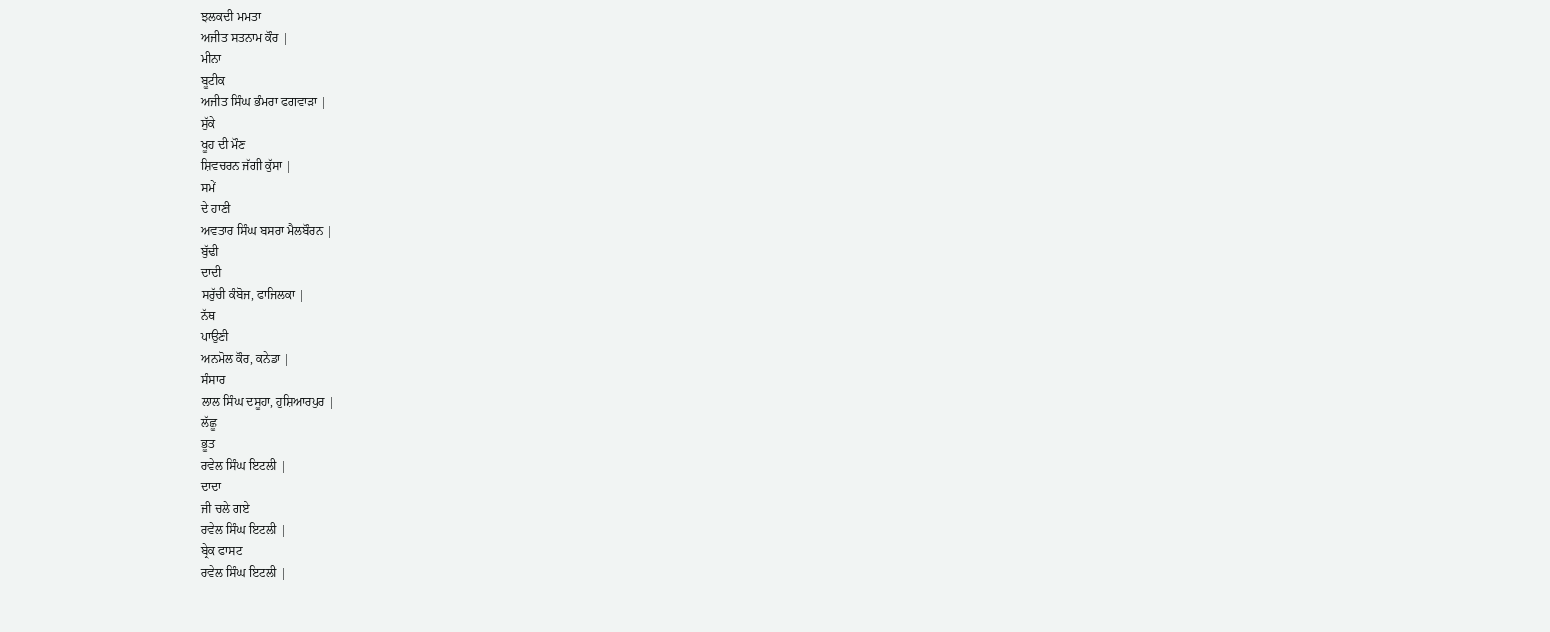ਝਲਕਦੀ ਮਮਤਾ
ਅਜੀਤ ਸਤਨਾਮ ਕੌਰ |
ਮੀਨਾ
ਬੂਟੀਕ
ਅਜੀਤ ਸਿੰਘ ਭੰਮਰਾ ਫਗਵਾੜਾ |
ਸੁੱਕੇ
ਖੂਹ ਦੀ ਮੌਣ
ਸ਼ਿਵਚਰਨ ਜੱਗੀ ਕੁੱਸਾ |
ਸਮੇਂ
ਦੇ ਹਾਣੀ
ਅਵਤਾਰ ਸਿੰਘ ਬਸਰਾ ਮੈਲਬੌਰਨ |
ਬੁੱਢੀ
ਦਾਦੀ
ਸਰੁੱਚੀ ਕੰਬੋਜ, ਫਾਜਿਲਕਾ |
ਨੱਥ
ਪਾਉਣੀ
ਅਨਮੋਲ ਕੌਰ, ਕਨੇਡਾ |
ਸੰਸਾਰ
ਲਾਲ ਸਿੰਘ ਦਸੂਹਾ, ਹੁਸ਼ਿਆਰਪੁਰ |
ਲੱਛੂ
ਭੂਤ
ਰਵੇਲ ਸਿੰਘ ਇਟਲੀ |
ਦਾਦਾ
ਜੀ ਚਲੇ ਗਏ
ਰਵੇਲ ਸਿੰਘ ਇਟਲੀ |
ਬ੍ਰੇਕ ਫਾਸਟ
ਰਵੇਲ ਸਿੰਘ ਇਟਲੀ |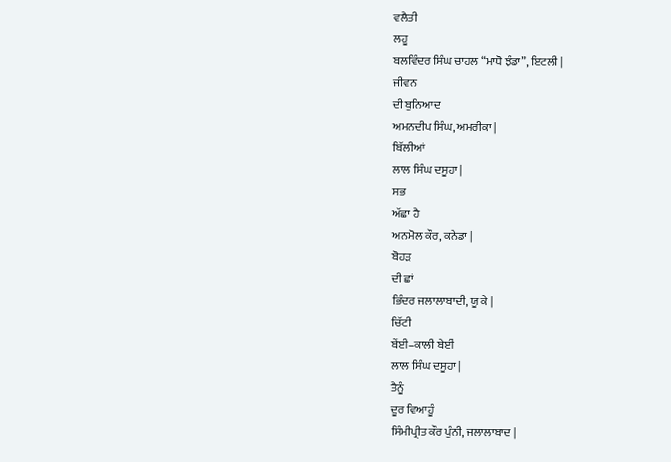ਵਲੈਤੀ
ਲਹੂ
ਬਲਵਿੰਦਰ ਸਿੰਘ ਚਾਹਲ “ਮਾਧੋ ਝੰਡਾ”, ਇਟਲੀ |
ਜੀਵਨ
ਦੀ ਬੁਨਿਆਦ
ਅਮਨਦੀਪ ਸਿੰਘ, ਅਮਰੀਕਾ |
ਬਿੱਲੀਆਂ
ਲਾਲ ਸਿੰਘ ਦਸੂਹਾ |
ਸਭ
ਅੱਛਾ ਹੈ
ਅਨਮੋਲ ਕੌਰ, ਕਨੇਡਾ |
ਬੋਹੜ
ਦੀ ਛਾਂ
ਭਿੰਦਰ ਜਲਾਲਾਬਾਦੀ, ਯੂ ਕੇ |
ਚਿੱਟੀ
ਬੇਂਈ–ਕਾਲੀ ਬੇਈਂ
ਲਾਲ ਸਿੰਘ ਦਸੂਹਾ |
ਤੈਨੂੰ
ਦੂਰ ਵਿਆਹੂੰ
ਸਿੰਮੀਪ੍ਰੀਤ ਕੌਰ ਪੁੰਨੀ, ਜਲਾਲਾਬਾਦ |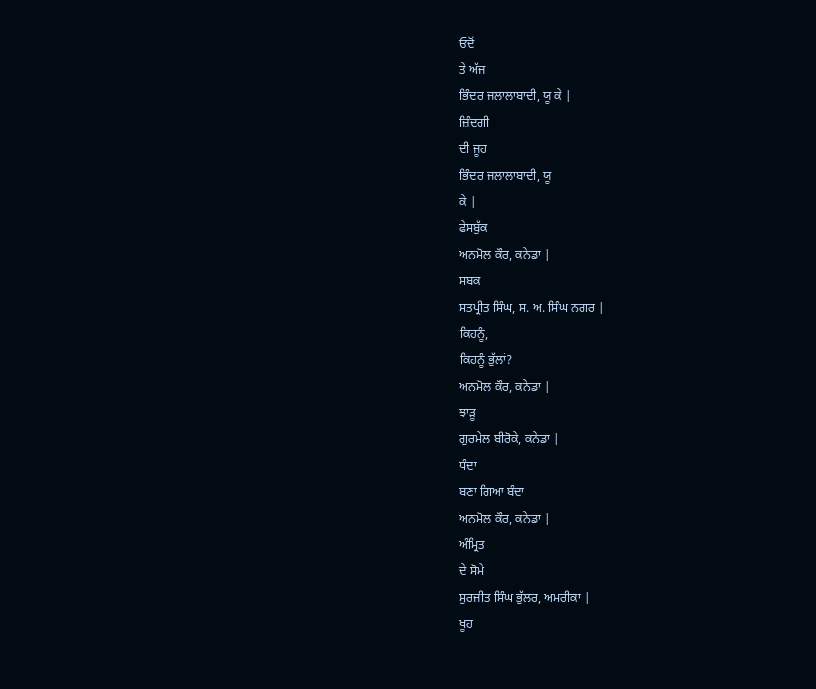ਓਦੋਂ
ਤੇ ਅੱਜ
ਭਿੰਦਰ ਜਲਾਲਾਬਾਦੀ, ਯੂ ਕੇ |
ਜ਼ਿੰਦਗੀ
ਦੀ ਜੂਹ
ਭਿੰਦਰ ਜਲਾਲਾਬਾਦੀ, ਯੂ
ਕੇ |
ਫੇਸਬੁੱਕ
ਅਨਮੋਲ ਕੌਰ, ਕਨੇਡਾ |
ਸਬਕ
ਸਤਪ੍ਰੀਤ ਸਿੰਘ, ਸ. ਅ. ਸਿੰਘ ਨਗਰ |
ਕਿਹਨੂੰ,
ਕਿਹਨੂੰ ਭੁੱਲਾਂ?
ਅਨਮੋਲ ਕੌਰ, ਕਨੇਡਾ |
ਝਾੜੂ
ਗੁਰਮੇਲ ਬੀਰੋਕੇ, ਕਨੇਡਾ |
ਧੰਦਾ
ਬਣਾ ਗਿਆ ਬੰਦਾ
ਅਨਮੋਲ ਕੌਰ, ਕਨੇਡਾ |
ਅੰਮ੍ਰਿਤ
ਦੇ ਸੋਮੇ
ਸੁਰਜੀਤ ਸਿੰਘ ਭੁੱਲਰ, ਅਮਰੀਕਾ |
ਖੂਹ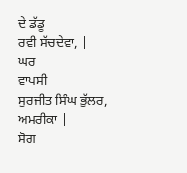ਦੇ ਡੱਡੂ
ਰਵੀ ਸੱਚਦੇਵਾ, |
ਘਰ
ਵਾਪਸੀ
ਸੁਰਜੀਤ ਸਿੰਘ ਭੁੱਲਰ, ਅਮਰੀਕਾ |
ਸੋਗ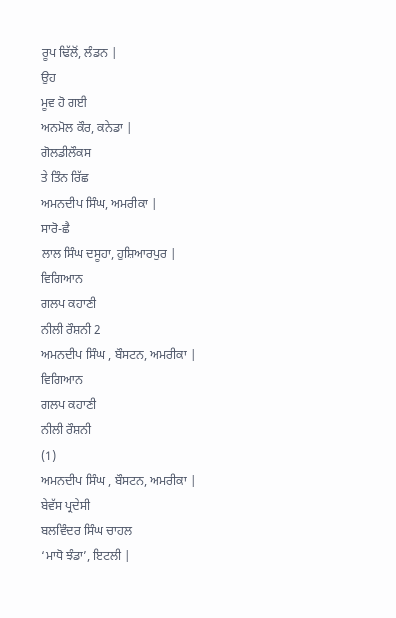ਰੂਪ ਢਿੱਲੋਂ, ਲੰਡਨ |
ਉਹ
ਮੂਵ ਹੋ ਗਈ
ਅਨਮੋਲ ਕੌਰ, ਕਨੇਡਾ |
ਗੋਲਡੀਲੌਕਸ
ਤੇ ਤਿੰਨ ਰਿੱਛ
ਅਮਨਦੀਪ ਸਿੰਘ, ਅਮਰੀਕਾ |
ਸਾਰੋ-ਛੈ
ਲਾਲ ਸਿੰਘ ਦਸੂਹਾ, ਹੁਸ਼ਿਆਰਪੁਰ |
ਵਿਗਿਆਨ
ਗਲਪ ਕਹਾਣੀ
ਨੀਲੀ ਰੌਸ਼ਨੀ 2
ਅਮਨਦੀਪ ਸਿੰਘ , ਬੌਸਟਨ, ਅਮਰੀਕਾ |
ਵਿਗਿਆਨ
ਗਲਪ ਕਹਾਣੀ
ਨੀਲੀ ਰੌਸ਼ਨੀ
(1)
ਅਮਨਦੀਪ ਸਿੰਘ , ਬੌਸਟਨ, ਅਮਰੀਕਾ |
ਬੇਵੱਸ ਪ੍ਰਦੇਸੀ
ਬਲਵਿੰਦਰ ਸਿੰਘ ਚਾਹਲ
‘ਮਾਧੋ ਝੰਡਾ’, ਇਟਲੀ |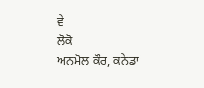ਵੇ
ਲੋਕੋ
ਅਨਮੋਲ ਕੌਰ, ਕਨੇਡਾ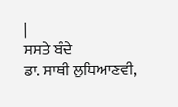|
ਸਸਤੇ ਬੰਦੇ
ਡਾ. ਸਾਥੀ ਲੁਧਿਆਣਵੀ,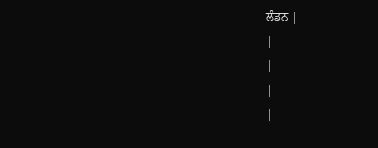ਲੰਡਨ |
|
|
|
|